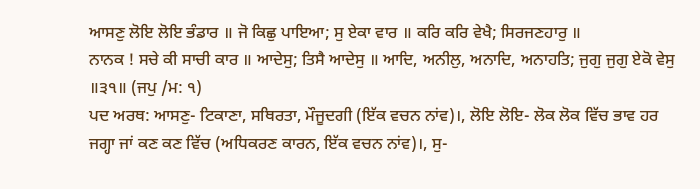ਆਸਣੁ ਲੋਇ ਲੋਇ ਭੰਡਾਰ ॥ ਜੋ ਕਿਛੁ ਪਾਇਆ; ਸੁ ਏਕਾ ਵਾਰ ॥ ਕਰਿ ਕਰਿ ਵੇਖੈ; ਸਿਰਜਣਹਾਰੁ ॥
ਨਾਨਕ ! ਸਚੇ ਕੀ ਸਾਚੀ ਕਾਰ ॥ ਆਦੇਸੁ; ਤਿਸੈ ਆਦੇਸੁ ॥ ਆਦਿ, ਅਨੀਲੁ, ਅਨਾਦਿ, ਅਨਾਹਤਿ; ਜੁਗੁ ਜੁਗੁ ਏਕੋ ਵੇਸੁ ॥੩੧॥ (ਜਪੁ /ਮ: ੧)
ਪਦ ਅਰਥ: ਆਸਣੁ- ਟਿਕਾਣਾ, ਸਥਿਰਤਾ, ਮੌਜੂਦਗੀ (ਇੱਕ ਵਚਨ ਨਾਂਵ)।, ਲੋਇ ਲੋਇ- ਲੋਕ ਲੋਕ ਵਿੱਚ ਭਾਵ ਹਰ ਜਗ੍ਹਾ ਜਾਂ ਕਣ ਕਣ ਵਿੱਚ (ਅਧਿਕਰਣ ਕਾਰਨ, ਇੱਕ ਵਚਨ ਨਾਂਵ)।, ਸੁ-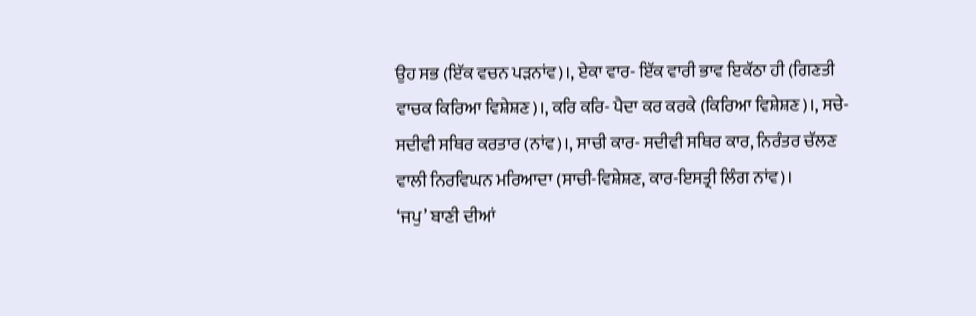ਉਹ ਸਭ (ਇੱਕ ਵਚਨ ਪੜਨਾਂਵ)।, ਏਕਾ ਵਾਰ- ਇੱਕ ਵਾਰੀ ਭਾਵ ਇਕੱਠਾ ਹੀ (ਗਿਣਤੀ ਵਾਚਕ ਕਿਰਿਆ ਵਿਸ਼ੇਸ਼ਣ)।, ਕਰਿ ਕਰਿ- ਪੈਦਾ ਕਰ ਕਰਕੇ (ਕਿਰਿਆ ਵਿਸ਼ੇਸ਼ਣ)।, ਸਚੇ- ਸਦੀਵੀ ਸਥਿਰ ਕਰਤਾਰ (ਨਾਂਵ)।, ਸਾਚੀ ਕਾਰ- ਸਦੀਵੀ ਸਥਿਰ ਕਾਰ, ਨਿਰੰਤਰ ਚੱਲਣ ਵਾਲੀ ਨਿਰਵਿਘਨ ਮਰਿਆਦਾ (ਸਾਚੀ-ਵਿਸ਼ੇਸ਼ਣ, ਕਾਰ-ਇਸਤ੍ਰੀ ਲਿੰਗ ਨਾਂਵ)।
‘ਜਪੁ’ ਬਾਣੀ ਦੀਆਂ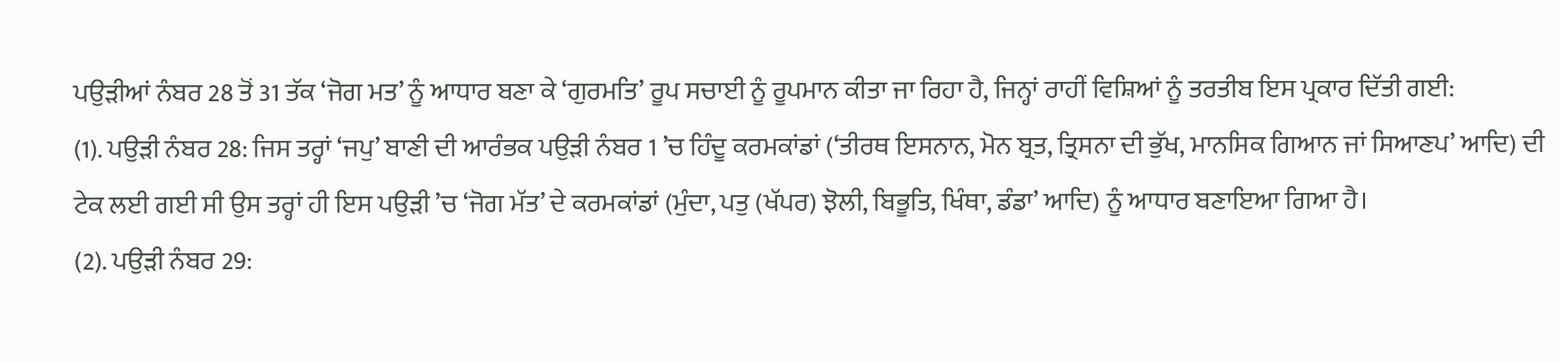ਪਉੜੀਆਂ ਨੰਬਰ 28 ਤੋਂ 31 ਤੱਕ ‘ਜੋਗ ਮਤ’ ਨੂੰ ਆਧਾਰ ਬਣਾ ਕੇ ‘ਗੁਰਮਤਿ’ ਰੂਪ ਸਚਾਈ ਨੂੰ ਰੂਪਮਾਨ ਕੀਤਾ ਜਾ ਰਿਹਾ ਹੈ, ਜਿਨ੍ਹਾਂ ਰਾਹੀਂ ਵਿਸ਼ਿਆਂ ਨੂੰ ਤਰਤੀਬ ਇਸ ਪ੍ਰਕਾਰ ਦਿੱਤੀ ਗਈ:
(1). ਪਉੜੀ ਨੰਬਰ 28: ਜਿਸ ਤਰ੍ਹਾਂ ‘ਜਪੁ’ ਬਾਣੀ ਦੀ ਆਰੰਭਕ ਪਉੜੀ ਨੰਬਰ 1 ’ਚ ਹਿੰਦੂ ਕਰਮਕਾਂਡਾਂ (‘ਤੀਰਥ ਇਸਨਾਨ, ਮੋਨ ਬ੍ਰਤ, ਤ੍ਰਿਸਨਾ ਦੀ ਭੁੱਖ, ਮਾਨਸਿਕ ਗਿਆਨ ਜਾਂ ਸਿਆਣਪ’ ਆਦਿ) ਦੀ ਟੇਕ ਲਈ ਗਈ ਸੀ ਉਸ ਤਰ੍ਹਾਂ ਹੀ ਇਸ ਪਉੜੀ ’ਚ ‘ਜੋਗ ਮੱਤ’ ਦੇ ਕਰਮਕਾਂਡਾਂ (ਮੁੰਦਾ, ਪਤੁ (ਖੱਪਰ) ਝੋਲੀ, ਬਿਭੂਤਿ, ਖਿੰਥਾ, ਡੰਡਾ’ ਆਦਿ) ਨੂੰ ਆਧਾਰ ਬਣਾਇਆ ਗਿਆ ਹੈ।
(2). ਪਉੜੀ ਨੰਬਰ 29: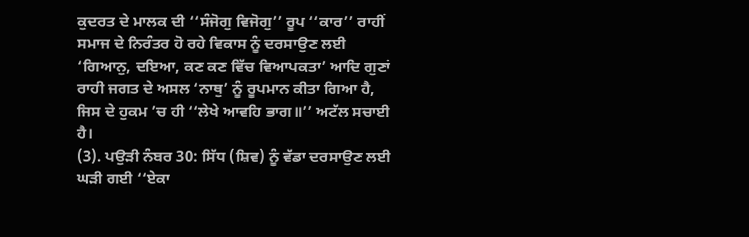ਕੁਦਰਤ ਦੇ ਮਾਲਕ ਦੀ ‘‘ਸੰਜੋਗੁ ਵਿਜੋਗੁ’’ ਰੂਪ ‘‘ਕਾਰ’’ ਰਾਹੀਂ ਸਮਾਜ ਦੇ ਨਿਰੰਤਰ ਹੋ ਰਹੇ ਵਿਕਾਸ ਨੂੰ ਦਰਸਾਉਣ ਲਈ ‘ਗਿਆਨੁ, ਦਇਆ, ਕਣ ਕਣ ਵਿੱਚ ਵਿਆਪਕਤਾ’ ਆਦਿ ਗੁਣਾਂ ਰਾਹੀ ਜਗਤ ਦੇ ਅਸਲ ‘ਨਾਥੁ’ ਨੂੰ ਰੂਪਮਾਨ ਕੀਤਾ ਗਿਆ ਹੈ, ਜਿਸ ਦੇ ਹੁਕਮ ’ਚ ਹੀ ‘‘ਲੇਖੇ ਆਵਹਿ ਭਾਗ॥’’ ਅਟੱਲ ਸਚਾਈ ਹੈ।
(3). ਪਉੜੀ ਨੰਬਰ 30: ਸਿੱਧ (ਸ਼ਿਵ) ਨੂੰ ਵੱਡਾ ਦਰਸਾਉਣ ਲਈ ਘੜੀ ਗਈ ‘‘ਏਕਾ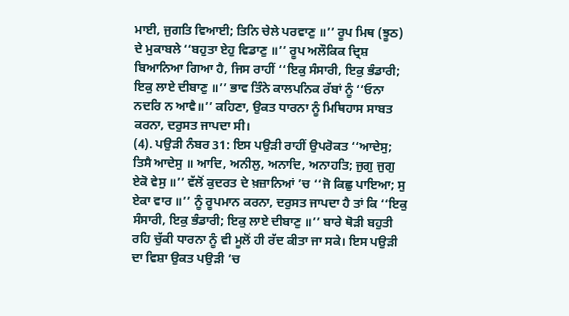ਮਾਈ, ਜੁਗਤਿ ਵਿਆਈ; ਤਿਨਿ ਚੇਲੇ ਪਰਵਾਣੁ ॥’’ ਰੂਪ ਮਿਥ (ਝੂਠ) ਦੇ ਮੁਕਾਬਲੇ ‘‘ਬਹੁਤਾ ਏਹੁ ਵਿਡਾਣੁ ॥’’ ਰੂਪ ਅਲੌਕਿਕ ਦ੍ਰਿਸ਼ ਬਿਆਨਿਆ ਗਿਆ ਹੈ, ਜਿਸ ਰਾਹੀਂ ‘‘ਇਕੁ ਸੰਸਾਰੀ, ਇਕੁ ਭੰਡਾਰੀ; ਇਕੁ ਲਾਏ ਦੀਬਾਣੁ ॥’’ ਭਾਵ ਤਿੰਨੇ ਕਾਲਪਨਿਕ ਰੱਬਾਂ ਨੂੰ ‘‘ਓਨਾ ਨਦਰਿ ਨ ਆਵੈ॥’’ ਕਹਿਣਾ, ਉਕਤ ਧਾਰਨਾ ਨੂੰ ਮਿਥਿਹਾਸ ਸਾਬਤ ਕਰਨਾ, ਦਰੁਸਤ ਜਾਪਦਾ ਸੀ।
(4). ਪਉੜੀ ਨੰਬਰ 31: ਇਸ ਪਉੜੀ ਰਾਹੀਂ ਉਪਰੋਕਤ ‘‘ਆਦੇਸੁ; ਤਿਸੈ ਆਦੇਸੁ ॥ ਆਦਿ, ਅਨੀਲੁ, ਅਨਾਦਿ, ਅਨਾਹਤਿ; ਜੁਗੁ ਜੁਗੁ ਏਕੋ ਵੇਸੁ ॥’’ ਵੱਲੋਂ ਕੁਦਰਤ ਦੇ ਖ਼ਜ਼ਾਨਿਆਂ ’ਚ ‘‘ਜੋ ਕਿਛੁ ਪਾਇਆ; ਸੁ ਏਕਾ ਵਾਰ ॥’’ ਨੂੰ ਰੂਪਮਾਨ ਕਰਨਾ, ਦਰੁਸਤ ਜਾਪਦਾ ਹੈ ਤਾਂ ਕਿ ‘‘ਇਕੁ ਸੰਸਾਰੀ, ਇਕੁ ਭੰਡਾਰੀ; ਇਕੁ ਲਾਏ ਦੀਬਾਣੁ ॥’’ ਬਾਰੇ ਥੋੜੀ ਬਹੁਤੀ ਰਹਿ ਚੁੱਕੀ ਧਾਰਨਾ ਨੂੰ ਵੀ ਮੂਲੋਂ ਹੀ ਰੱਦ ਕੀਤਾ ਜਾ ਸਕੇ। ਇਸ ਪਉੜੀ ਦਾ ਵਿਸ਼ਾ ਉਕਤ ਪਉੜੀ ’ਚ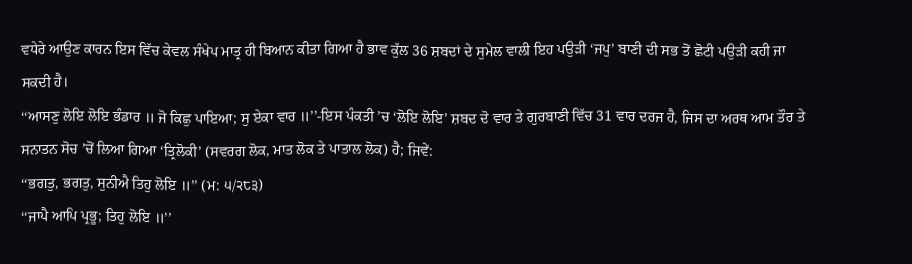ਵਧੇਰੇ ਆਉਣ ਕਾਰਨ ਇਸ ਵਿੱਚ ਕੇਵਲ ਸੰਖੇਪ ਮਾਤ੍ਰ ਹੀ ਬਿਆਨ ਕੀਤਾ ਗਿਆ ਹੈ ਭਾਵ ਕੁੱਲ 36 ਸ਼ਬਦਾਂ ਦੇ ਸੁਮੇਲ ਵਾਲੀ ਇਹ ਪਉੜੀ ‘ਜਪੁ’ ਬਾਣੀ ਦੀ ਸਭ ਤੋਂ ਛੋਟੀ ਪਉੜੀ ਕਹੀ ਜਾ ਸਕਦੀ ਹੈ।
‘‘ਆਸਣੁ ਲੋਇ ਲੋਇ ਭੰਡਾਰ ॥ ਜੋ ਕਿਛੁ ਪਾਇਆ; ਸੁ ਏਕਾ ਵਾਰ ॥’’-ਇਸ ਪੰਕਤੀ ’ਚ ‘ਲੋਇ ਲੋਇ’ ਸ਼ਬਦ ਦੋ ਵਾਰ ਤੇ ਗੁਰਬਾਣੀ ਵਿੱਚ 31 ਵਾਰ ਦਰਜ ਹੈ, ਜਿਸ ਦਾ ਅਰਥ ਆਮ ਤੌਰ ਤੇ ਸਨਾਤਨ ਸੋਚ ’ਚੋਂ ਲਿਆ ਗਿਆ ‘ਤ੍ਰਿਲੋਕੀ’ (ਸਵਰਗ ਲੋਕ, ਮਾਤ ਲੋਕ ਤੇ ਪਾਤਾਲ ਲੋਕ) ਹੈ; ਜਿਵੇਂ:
‘‘ਭਗਤੁ, ਭਗਤੁ, ਸੁਨੀਐ ਤਿਹੁ ਲੋਇ ॥’’ (ਮ: ੫/੨੮੩)
‘‘ਜਾਪੈ ਆਪਿ ਪ੍ਰਭੂ; ਤਿਹੁ ਲੋਇ ॥’’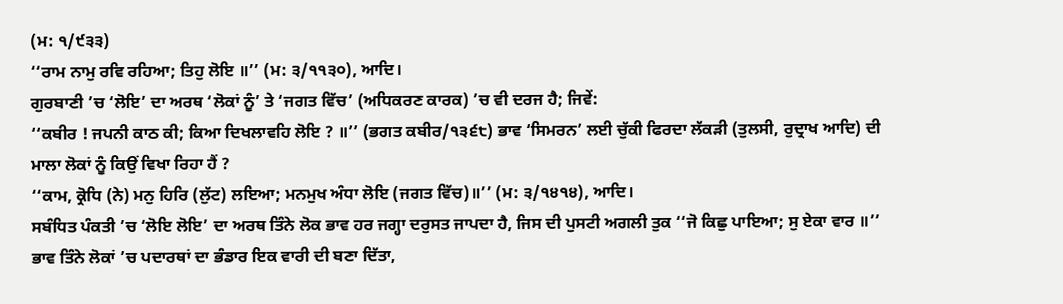(ਮ: ੧/੯੩੩)
‘‘ਰਾਮ ਨਾਮੁ ਰਵਿ ਰਹਿਆ; ਤਿਹੁ ਲੋਇ ॥’’ (ਮ: ੩/੧੧੩੦), ਆਦਿ।
ਗੁਰਬਾਣੀ ’ਚ ‘ਲੋਇ’ ਦਾ ਅਰਥ ‘ਲੋਕਾਂ ਨੂੰ’ ਤੇ ‘ਜਗਤ ਵਿੱਚ’ (ਅਧਿਕਰਣ ਕਾਰਕ) ’ਚ ਵੀ ਦਰਜ ਹੈ; ਜਿਵੇਂ:
‘‘ਕਬੀਰ ! ਜਪਨੀ ਕਾਠ ਕੀ; ਕਿਆ ਦਿਖਲਾਵਹਿ ਲੋਇ ? ॥’’ (ਭਗਤ ਕਬੀਰ/੧੩੬੮) ਭਾਵ ‘ਸਿਮਰਨ’ ਲਈ ਚੁੱਕੀ ਫਿਰਦਾ ਲੱਕੜੀ (ਤੁਲਸੀ, ਰੁਦ੍ਰਾਖ ਆਦਿ) ਦੀ ਮਾਲਾ ਲੋਕਾਂ ਨੂੰ ਕਿਉਂ ਵਿਖਾ ਰਿਹਾ ਹੈਂ ?
‘‘ਕਾਮ, ਕ੍ਰੋਧਿ (ਨੇ) ਮਨੁ ਹਿਰਿ (ਲੁੱਟ) ਲਇਆ; ਮਨਮੁਖ ਅੰਧਾ ਲੋਇ (ਜਗਤ ਵਿੱਚ)॥’’ (ਮ: ੩/੧੪੧੪), ਆਦਿ।
ਸਬੰਧਿਤ ਪੰਕਤੀ ’ਚ ‘ਲੋਇ ਲੋਇ’ ਦਾ ਅਰਥ ਤਿੰਨੇ ਲੋਕ ਭਾਵ ਹਰ ਜਗ੍ਹਾ ਦਰੁਸਤ ਜਾਪਦਾ ਹੈ, ਜਿਸ ਦੀ ਪੁਸਟੀ ਅਗਲੀ ਤੁਕ ‘‘ਜੋ ਕਿਛੁ ਪਾਇਆ; ਸੁ ਏਕਾ ਵਾਰ ॥’’ ਭਾਵ ਤਿੰਨੇ ਲੋਕਾਂ ’ਚ ਪਦਾਰਥਾਂ ਦਾ ਭੰਡਾਰ ਇਕ ਵਾਰੀ ਦੀ ਬਣਾ ਦਿੱਤਾ,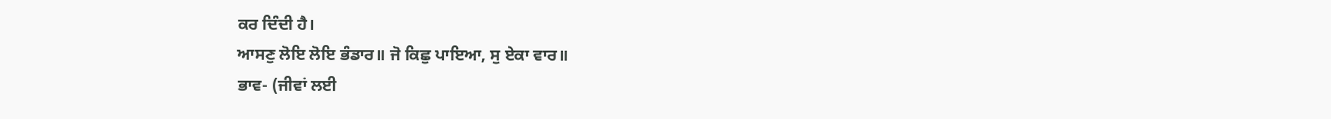ਕਰ ਦਿੰਦੀ ਹੈ।
ਆਸਣੁ ਲੋਇ ਲੋਇ ਭੰਡਾਰ॥ ਜੋ ਕਿਛੁ ਪਾਇਆ, ਸੁ ਏਕਾ ਵਾਰ॥
ਭਾਵ- (ਜੀਵਾਂ ਲਈ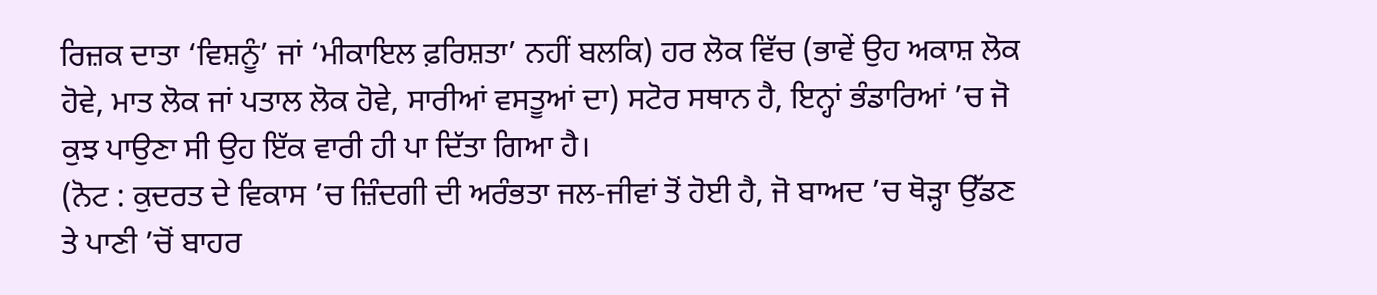ਰਿਜ਼ਕ ਦਾਤਾ ‘ਵਿਸ਼ਨੂੰ’ ਜਾਂ ‘ਮੀਕਾਇਲ ਫ਼ਰਿਸ਼ਤਾ’ ਨਹੀਂ ਬਲਕਿ) ਹਰ ਲੋਕ ਵਿੱਚ (ਭਾਵੇਂ ਉਹ ਅਕਾਸ਼ ਲੋਕ ਹੋਵੇ, ਮਾਤ ਲੋਕ ਜਾਂ ਪਤਾਲ ਲੋਕ ਹੋਵੇ, ਸਾਰੀਆਂ ਵਸਤੂਆਂ ਦਾ) ਸਟੋਰ ਸਥਾਨ ਹੈ, ਇਨ੍ਹਾਂ ਭੰਡਾਰਿਆਂ ’ਚ ਜੋ ਕੁਝ ਪਾਉਣਾ ਸੀ ਉਹ ਇੱਕ ਵਾਰੀ ਹੀ ਪਾ ਦਿੱਤਾ ਗਿਆ ਹੈ।
(ਨੋਟ : ਕੁਦਰਤ ਦੇ ਵਿਕਾਸ ’ਚ ਜ਼ਿੰਦਗੀ ਦੀ ਅਰੰਭਤਾ ਜਲ-ਜੀਵਾਂ ਤੋਂ ਹੋਈ ਹੈ, ਜੋ ਬਾਅਦ ’ਚ ਥੋੜ੍ਹਾ ਉੱਡਣ ਤੇ ਪਾਣੀ ’ਚੋਂ ਬਾਹਰ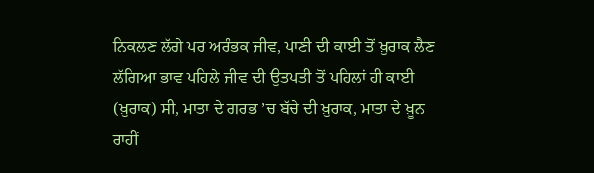ਨਿਕਲਣ ਲੱਗੇ ਪਰ ਅਰੰਭਕ ਜੀਵ, ਪਾਣੀ ਦੀ ਕਾਈ ਤੋਂ ਖ਼ੁਰਾਕ ਲੈਣ ਲੱਗਿਆ ਭਾਵ ਪਹਿਲੇ ਜੀਵ ਦੀ ਉਤਪਤੀ ਤੋਂ ਪਹਿਲਾਂ ਹੀ ਕਾਈ (ਖ਼ੁਰਾਕ) ਸੀ, ਮਾਤਾ ਦੇ ਗਰਭ ’ਚ ਬੱਚੇ ਦੀ ਖ਼ੁਰਾਕ, ਮਾਤਾ ਦੇ ਖ਼ੂਨ ਰਾਹੀਂ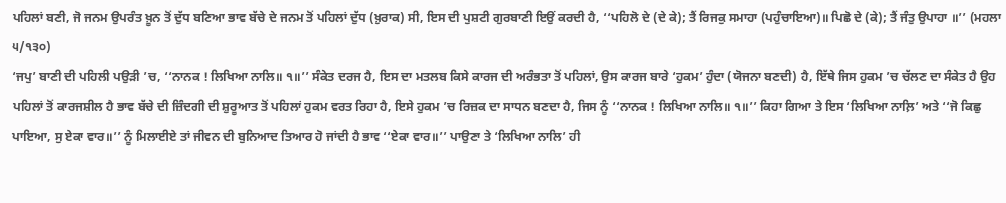ਪਹਿਲਾਂ ਬਣੀ, ਜੋ ਜਨਮ ਉਪਰੰਤ ਖ਼ੂਨ ਤੋਂ ਦੁੱਧ ਬਣਿਆ ਭਾਵ ਬੱਚੇ ਦੇ ਜਨਮ ਤੋਂ ਪਹਿਲਾਂ ਦੁੱਧ (ਖ਼ੁਰਾਕ) ਸੀ, ਇਸ ਦੀ ਪੁਸ਼ਟੀ ਗੁਰਬਾਣੀ ਇਉਂ ਕਰਦੀ ਹੈ, ‘‘ਪਹਿਲੋ ਦੇ (ਦੇ ਕੇ); ਤੈਂ ਰਿਜਕੁ ਸਮਾਹਾ (ਪਹੁੰਚਾਇਆ)॥ ਪਿਛੋ ਦੇ (ਕੇ); ਤੈਂ ਜੰਤੁ ਉਪਾਹਾ ॥’’ (ਮਹਲਾ ੫/੧੩੦)
‘ਜਪੁ’ ਬਾਣੀ ਦੀ ਪਹਿਲੀ ਪਉੜੀ ’ਚ, ‘‘ਨਾਨਕ ! ਲਿਖਿਆ ਨਾਲਿ॥ ੧॥’’ ਸੰਕੇਤ ਦਰਜ ਹੈ, ਇਸ ਦਾ ਮਤਲਬ ਕਿਸੇ ਕਾਰਜ ਦੀ ਅਰੰਭਤਾ ਤੋਂ ਪਹਿਲਾਂ, ਉਸ ਕਾਰਜ ਬਾਰੇ ‘ਹੁਕਮ’ ਹੁੰਦਾ (ਯੋਜਨਾ ਬਣਦੀ) ਹੈ, ਇੱਥੇ ਜਿਸ ਹੁਕਮ ’ਚ ਚੱਲਣ ਦਾ ਸੰਕੇਤ ਹੈ ਉਹ ਪਹਿਲਾਂ ਤੋਂ ਕਾਰਜਸ਼ੀਲ ਹੈ ਭਾਵ ਬੱਚੇ ਦੀ ਜ਼ਿੰਦਗੀ ਦੀ ਸ਼ੁਰੂਆਤ ਤੋਂ ਪਹਿਲਾਂ ਹੁਕਮ ਵਰਤ ਰਿਹਾ ਹੈ, ਇਸੇ ਹੁਕਮ ’ਚ ਰਿਜ਼ਕ ਦਾ ਸਾਧਨ ਬਣਦਾ ਹੈ, ਜਿਸ ਨੂੰ ‘‘ਨਾਨਕ ! ਲਿਖਿਆ ਨਾਲਿ॥ ੧॥’’ ਕਿਹਾ ਗਿਆ ਤੇ ਇਸ ‘ਲਿਖਿਆ ਨਾਲ਼ਿ’ ਅਤੇ ‘‘ਜੋ ਕਿਛੁ ਪਾਇਆ, ਸੁ ਏਕਾ ਵਾਰ॥’’ ਨੂੰ ਮਿਲਾਈਏ ਤਾਂ ਜੀਵਨ ਦੀ ਬੁਨਿਆਦ ਤਿਆਰ ਹੋ ਜਾਂਦੀ ਹੈ ਭਾਵ ‘‘ਏਕਾ ਵਾਰ॥’’ ਪਾਉਣਾ ਤੇ ‘ਲਿਖਿਆ ਨਾਲਿ’ ਹੀ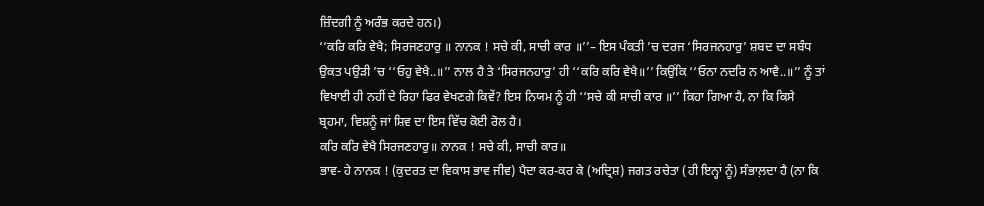ਜ਼ਿੰਦਗੀ ਨੂੰ ਅਰੰਭ ਕਰਦੇ ਹਨ।)
‘‘ਕਰਿ ਕਰਿ ਵੇਖੈ; ਸਿਰਜਣਹਾਰੁ ॥ ਨਾਨਕ ! ਸਚੇ ਕੀ, ਸਾਚੀ ਕਾਰ ॥’’– ਇਸ ਪੰਕਤੀ ’ਚ ਦਰਜ ‘ਸਿਰਜਨਹਾਰੁ’ ਸ਼ਬਦ ਦਾ ਸਬੰਧ ਉਕਤ ਪਉੜੀ ’ਚ ‘‘ਓਹੁ ਵੇਖੈ..॥’’ ਨਾਲ ਹੈ ਤੇ ‘ਸਿਰਜਨਹਾਰੁ’ ਹੀ ‘‘ਕਰਿ ਕਰਿ ਵੇਖੈ॥’’ ਕਿਉਂਕਿ ‘‘ਓਨਾ ਨਦਰਿ ਨ ਆਵੈ..॥’’ ਨੂੰ ਤਾਂ ਵਿਖਾਈ ਹੀ ਨਹੀਂ ਦੇ ਰਿਹਾ ਫਿਰ ਵੇਖਣਗੇ ਕਿਵੇਂ? ਇਸ ਨਿਯਮ ਨੂੰ ਹੀ ‘‘ਸਚੇ ਕੀ ਸਾਚੀ ਕਾਰ ॥’’ ਕਿਹਾ ਗਿਆ ਹੈ, ਨਾ ਕਿ ਕਿਸੇ ਬ੍ਰਹਮਾ, ਵਿਸ਼ਨੂੰ ਜਾਂ ਸ਼ਿਵ ਦਾ ਇਸ ਵਿੱਚ ਕੋਈ ਰੋਲ ਹੈ।
ਕਰਿ ਕਰਿ ਵੇਖੈ ਸਿਰਜਣਹਾਰੁ॥ ਨਾਨਕ ! ਸਚੇ ਕੀ, ਸਾਚੀ ਕਾਰ॥
ਭਾਵ- ਹੇ ਨਾਨਕ ! (ਕੁਦਰਤ ਦਾ ਵਿਕਾਸ ਭਾਵ ਜੀਵ) ਪੈਦਾ ਕਰ-ਕਰ ਕੇ (ਅਦ੍ਰਿਸ਼) ਜਗਤ ਰਚੇਤਾ (ਹੀ ਇਨ੍ਹਾਂ ਨੂੰ) ਸੰਭਾਲ਼ਦਾ ਹੈ (ਨਾ ਕਿ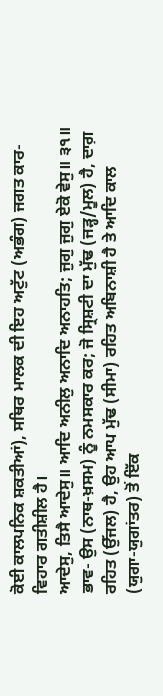ਕੋਈ ਕਾਲਪਨਿਕ ਸ਼ਕਤੀਆਂ), ਸਥਿਰ ਮਾਲਕ ਦੀ ਇਹ ਅਟੁੱਟ (ਅਭੰਗ) ਜਗਤ ਕਾਰ-ਵਿਹਾਰ ਗਤੀਸ਼ੀਲ ਹੈ।
ਆਦੇਸੁ, ਤਿਸੈ ਆਦੇਸੁ॥ ਆਦਿ ਅਨੀਲੁ ਅਨਾਦਿ ਅਨਾਹਤਿ; ਜੁਗੁ ਜੁਗੁ ਏਕੋ ਵੇਸੁ॥ ੩੧॥
ਭਾਵ- ਉਸ (ਨਾਥ-ਖ਼ਸਮ) ਨੂੰ ਨਮਸਕਾਰ ਕਰ; ਜੋ ਸ੍ਰਿਸ਼ਟੀ ਦਾ ਮੁੱਢ (ਜੜ੍ਹ/ਮੂਲ) ਹੈ, ਦਾਗ਼ ਰਹਿਤ (ਉੱਜਲ) ਹੈ, ਉਹ ਆਪ ਮੁੱਢ (ਸੀਮਾ) ਰਹਿਤ ਅਬਿਨਾਸ਼ੀ ਹੈ ਤੇ ਆਦਿ ਕਾਲ (ਯੁਗਾ-ਯੁਗਾਂਤਰ) ਤੋਂ ਇੱਕ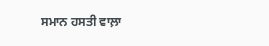ਸਮਾਨ ਹਸਤੀ ਵਾਲ਼ਾ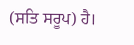(ਸਤਿ ਸਰੂਪ) ਹੈ।